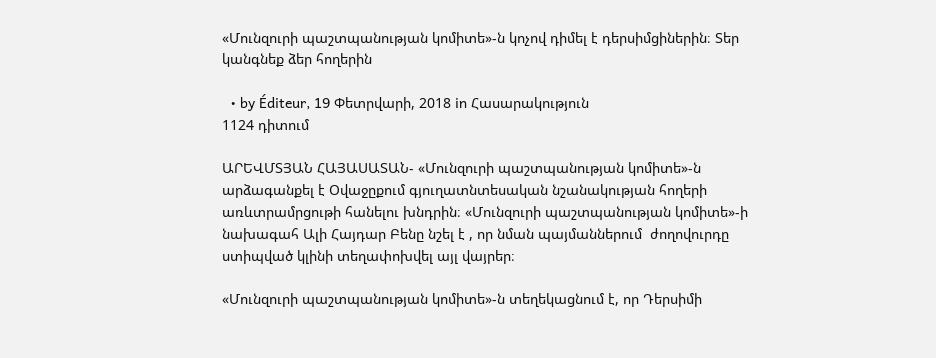«Մունզուրի պաշտպանության կոմիտե»-ն կոչով դիմել է դերսիմցիներին։ Տեր կանգնեք ձեր հողերին

  • by Éditeur, 19 Փետրվարի, 2018 in Հասարակություն
1124 դիտում

ԱՐԵՎՄՏՅԱՆ ՀԱՅԱՍԱՏԱՆ- «Մունզուրի պաշտպանության կոմիտե»-ն արձագանքել է Օվաջըքում գյուղատնտեսական նշանակության հողերի առևտրամրցութի հանելու խնդրին։ «Մունզուրի պաշտպանության կոմիտե»-ի  նախագահ Ալի Հայդար Բենը նշել է , որ նման պայմաններում  ժողովուրդը ստիպված կլինի տեղափոխվել այլ վայրեր։

«Մունզուրի պաշտպանության կոմիտե»-ն տեղեկացնում է, որ Դերսիմի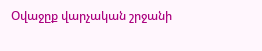Օվաջըք վարչական շրջանի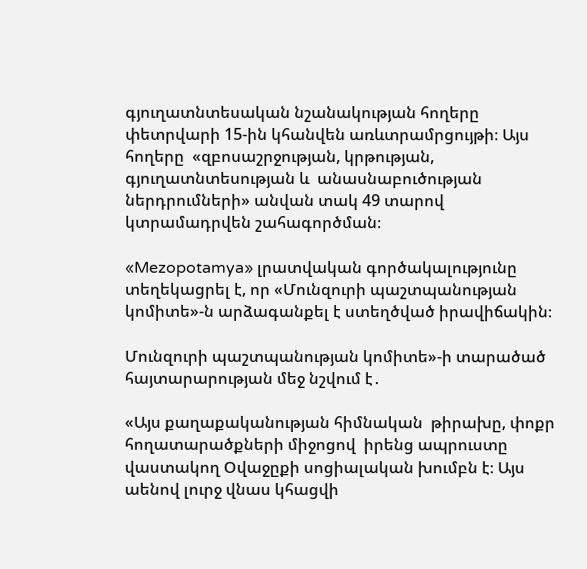գյուղատնտեսական նշանակության հողերը  փետրվարի 15-ին կհանվեն առևտրամրցույթի։ Այս հողերը  «զբոսաշրջության, կրթության, գյուղատնտեսության և  անասնաբուծության ներդրումների» անվան տակ 49 տարով կտրամադրվեն շահագործման։

«Mezopotamya» լրատվական գործակալությունը տեղեկացրել է, որ «Մունզուրի պաշտպանության կոմիտե»-ն արձագանքել է ստեղծված իրավիճակին։

Մունզուրի պաշտպանության կոմիտե»-ի տարածած հայտարարության մեջ նշվում է․

«Այս քաղաքականության հիմնական  թիրախը, փոքր հողատարածքների միջոցով  իրենց ապրուստը վաստակող Օվաջըքի սոցիալական խումբն է։ Այս աենով լուրջ վնաս կհացվի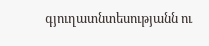գյուղատնտեսությանն ու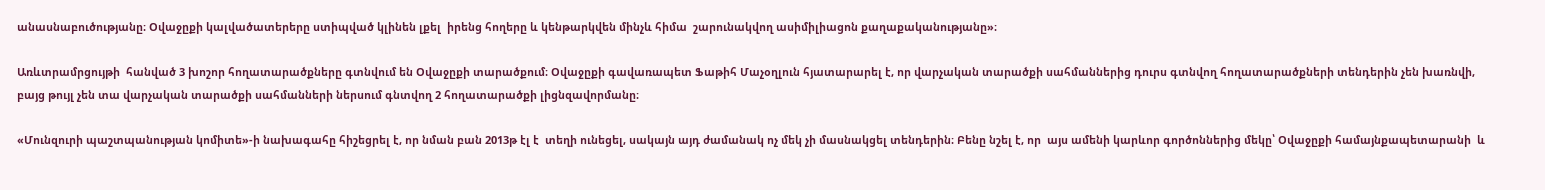անասնաբուծությանը։ Օվաջըքի կալվածատերերը ստիպված կլինեն լքել  իրենց հողերը և կենթարկվեն մինչև հիմա  շարունակվող ասիմիլիացոն քաղաքականությանը»։

Առևտրամրցույթի  հանված 3 խոշոր հողատարածքները գտնվում են Օվաջըքի տարածքում։ Օվաջըքի գավառապետ Ֆաթիհ Մաչօղլուն հյատարարել է, որ վարչական տարածքի սահմաններից դուրս գտնվող հողատարածքների տենդերին չեն խառնվի, բայց թույլ չեն տա վարչական տարածքի սահմանների ներսում գնտվող 2 հողատարածքի լիցնզավորմանը։

«Մունզուրի պաշտպանության կոմիտե»-ի նախագահը հիշեցրել է, որ նման բան 2013թ էլ է  տեղի ունեցել, սակայն այդ ժամանակ ոչ մեկ չի մասնակցել տենդերին։ Բենը նշել է, որ  այս ամենի կարևոր գործոններից մեկը՝ Օվաջըքի համայնքապետարանի  և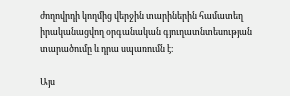ժողովրդի կողմից վերջին տարիներին համատեղ իրականացվող օրգանական գյուղատնտեսության տարածումը և դրա սպառումն է։

Այս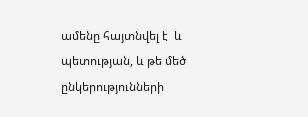ամենը հայտնվել է  և պետության, և թե մեծ ընկերությունների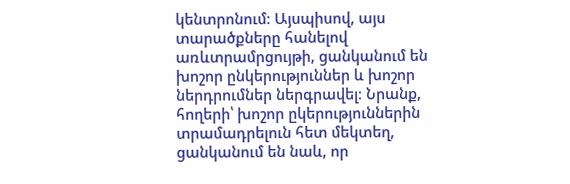կենտրոնում։ Այսպիսով, այս տարածքները հանելով առևտրամրցույթի, ցանկանում են խոշոր ընկերություններ և խոշոր ներդրումներ ներգրավել։ Նրանք, հողերի՝ խոշոր ըկերություններին տրամադրելուն հետ մեկտեղ, ցանկանում են նաև, որ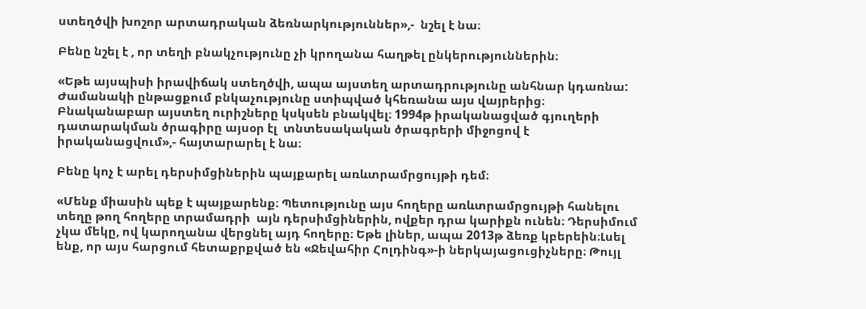ստեղծվի խոշոր արտադրական ձեռնարկություններ»,-  նշել է նա։

Բենը նշել է , որ տեղի բնակչությունը չի կրողանա հաղթել ընկերություններին։

«Եթե այսպիսի իրավիճակ ստեղծվի, ապա այստեղ արտադրությունը անհնար կդառնա: Ժամանակի ընթացքում բնկաչությունը ստիպված կհեռանա այս վայրերից։ Բնականաբար այստեղ ուրիշները կսկսեն բնակվել։ 1994թ իրականացված գյուղերի դատարակման ծրագիրը այսօր էլ  տնտեսակական ծրագրերի միջոցով է իրականացվում»,- հայտարարել է նա։

Բենը կոչ է արել դերսիմցիներին պայքարել առևտրամրցույթի դեմ։

«Մենք միասին պեք է պայքարենք։ Պետությունը այս հողերը առևտրամրցույթի հանելու տեղը թող հողերը տրամադրի  այն դերսիմցիներին, ովքեր դրա կարիքն ունեն։ Դերսիմում չկա մեկը, ով կարողանա վերցնել այդ հողերը։ Եթե լիներ, ապա 2013թ ձեռք կբերեին։Լսել ենք, որ այս հարցում հետաքրքված են «Ջեվահիր Հոլդինգ»-ի ներկայացուցիչները։ Թույլ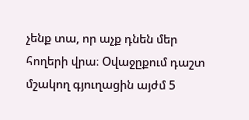չենք տա, որ աչք դնեն մեր հողերի վրա։ Օվաջըքում դաշտ մշակող գյուղացին այժմ 5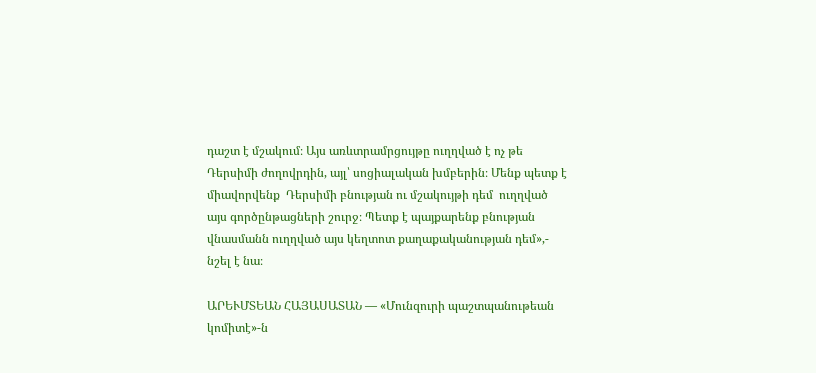դաշտ է մշակում։ Այս առևտրամրցույթը ուղղված է ոչ թե Դերսիմի ժողովրդին, այլ՝ սոցիալական խմբերին։ Մենք պետք է միավորվենք  Դերսիմի բնության ու մշակույթի դեմ  ուղղված այս գործընթացների շուրջ։ Պետք է պայքարենք բնության վնասմանն ուղղված այս կեղտոտ քաղաքականության դեմ»,- նշել է նա։

ԱՐԵՒՄՏԵԱՆ ՀԱՅԱՍԱՏԱՆ — «Մունզուրի պաշտպանութեան կոմիտէ»-ն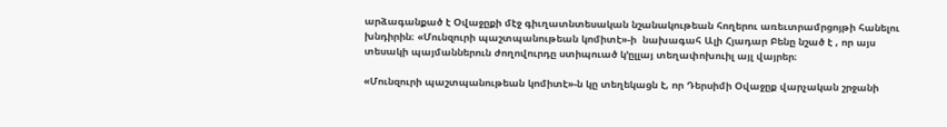արձագանքած է Օվաջըքի մէջ գիւղատնտեսական նշանակութեան հողերու առեւտրամրցոյթի հանելու խնդիրին։ «Մունզուրի պաշտպանութեան կոմիտէ»-ի  նախագահ Ալի Հյադար Բենը նշած է , որ այս տեսակի պայմաններուն ժողովուրդը ստիպուած կ’ըլլայ տեղափոխուիլ այլ վայրեր։

«Մունզուրի պաշտպանութեան կոմիտէ»-ն կը տեղեկացն է, որ Դերսիմի Օվաջըք վարչական շրջանի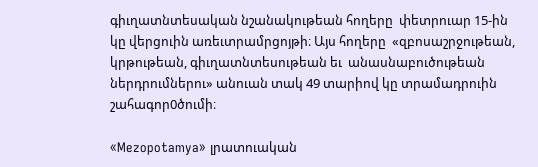գիւղատնտեսական նշանակութեան հողերը  փետրուար 15-ին կը վերցուին առեւտրամրցոյթի։ Այս հողերը  «զբոսաշրջութեան, կրթութեան, գիւղատնտեսութեան եւ  անասնաբուծութեան ներդրումներու» անուան տակ 49 տարիով կը տրամադրուին շահագոր0ծումի։

«Mezopotamya» լրատուական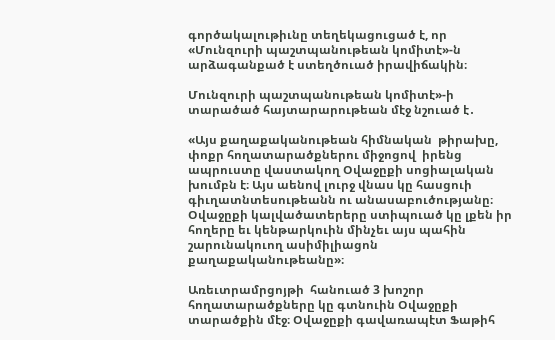գործակալութիւնը տեղեկացուցած է, որ «Մունզուրի պաշտպանութեան կոմիտէ»-ն արձագանքած է ստեղծուած իրավիճակին։

Մունզուրի պաշտպանութեան կոմիտէ»-ի տարածած հայտարարութեան մէջ նշուած է․

«Այս քաղաքականութեան հիմնական  թիրախը, փոքր հողատարածքներու միջոցով  իրենց ապրուստը վաստակող Օվաջըքի սոցիալական խումբն է։ Այս աենով լուրջ վնաս կը հասցուի գիւղատնտեսութեանն ու անասաբուծությանը։ Օվաջըքի կալվածատերերը ստիպուած կը լքեն իր հողերը եւ կենթարկուին մինչեւ այս պահին շարունակուող ասիմիլիացոն քաղաքականութեանը»։

Առեւտրամրցոյթի  հանուած 3 խոշոր հողատարածքները կը գտնուին Օվաջըքի տարածքին մէջ։ Օվաջըքի գավառապէտ Ֆաթիհ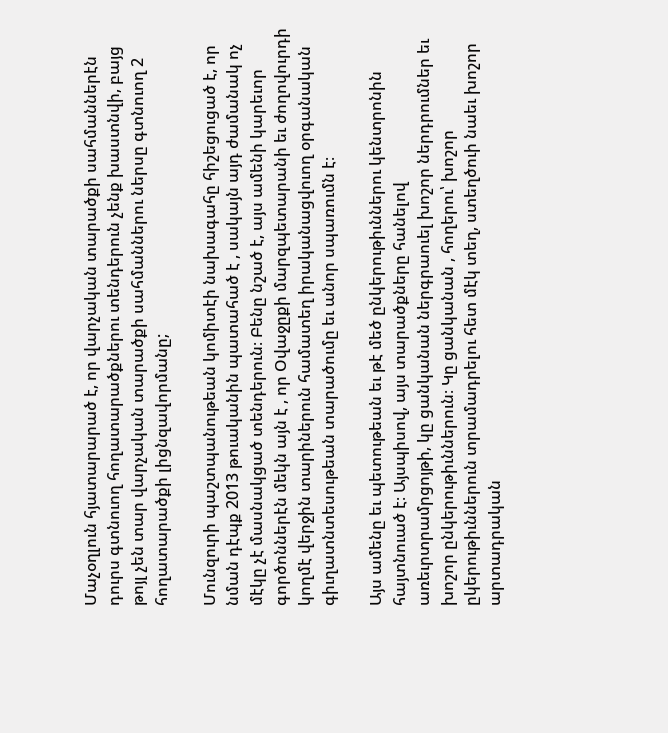Մաչօղլուն հյատարարած է, որ վարչական տարածքի սահմաններէն դուրս գտնուող հողատարածքներու տենդերուն չենք խաստնվի, բայց թոյլ չեն տար վարչական տարածքի սահմաններու ներսը գտնուող 2 հողատարածքի լիցնզավորմանը;

Մունզուրի պաշտպանութեան կոմիտէի նախագահը հիշեցուցած է, որ նման դէպք 2013 թուականին պատահած է , սակայն այդ ժամանակ ոչ մէկը չէ մասնակցած տենդերուն։ Բենը նշած է, այս ամենի կարեւոր գործոններէն մեկն այն է , որ Օվաջըքի մարզպետարանի եւ ժողովուրդի կողմէ վերջին տարիներուն համատեղ իրականացվուող օրգանական գիւղատնտեսութեան տարածումը եւ անոր սպառումն է։

Այս ամենը եւ պետութեան եւ թէ մեծ ընկերութիւններու կենտրոնին հայտնուած է։ Այսպիսով, այս տարածքները հանելով առեւրտրամրցոյթի, կը ցանկանան ներգրաուել խոշոր ներդրումներ եւ խոշոր ընկերութիւններուն։ Կը ցանկանան , հողերու՝ խոշոր ըկերութիւններուն տրամադրելու հետ մէկ տեղ, ստեղծուի նաեւ խոշոր արտադրական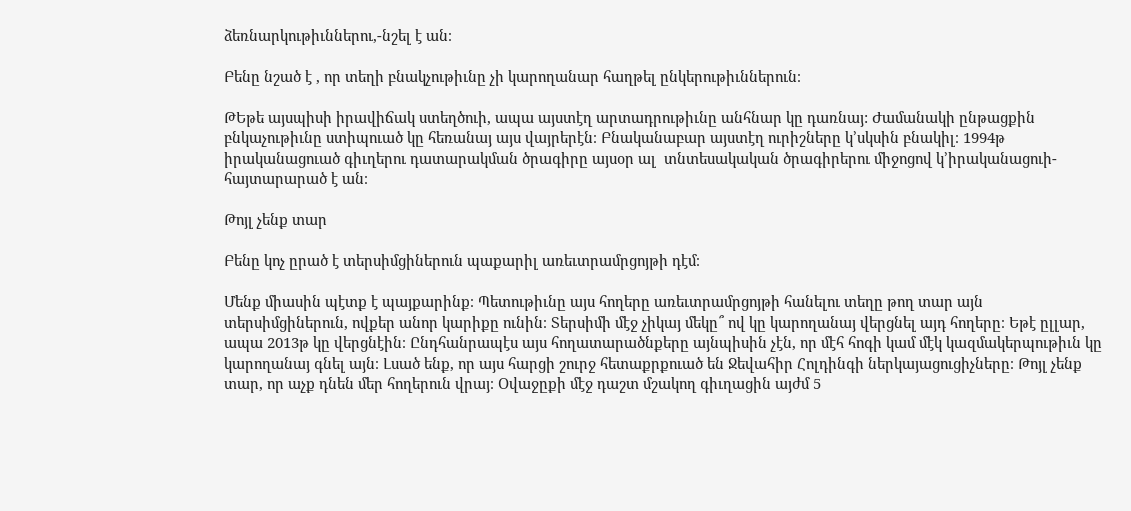ձեռնարկութիւններու,-նշել է ան։

Բենը նշած է , որ տեղի բնակչութիւնը չի կարողանար հաղթել ընկերութիւններուն։

ԹԵթե այսպիսի իրավիճակ ստեղծուի, ապա այստէղ արտադրութիւնը անհնար կը դառնայ: Ժամանակի ընթացքին բնկաչութիւնը ստիպուած կը հեռանայ այս վայրերէն։ Բնականաբար այստէղ ուրիշները կ’սկսին բնակիլ։ 1994թ իրականացուած գիւղերու դատարակման ծրագիրը այսօր ալ  տնտեսակական ծրագիրերու միջոցով կ’իրականացուի- հայտարարած է ան։

Թոյլ չենք տար

Բենը կոչ ըրած է տերսիմցիներուն պաքարիլ առեւտրամրցոյթի դէմ։

Մենք միասին պէտք է պայքարինք։ Պետութիւնը այս հողերը առեւտրամրցոյթի հանելու տեղը թող տար այն տերսիմցիներուն, ովքեր անոր կարիքը ունին։ Տերսիմի մէջ չիկայ մեկը՞ ով կը կարողանայ վերցնել այդ հողերը։ Եթէ ըլլար, ապա 2013թ կը վերցնէին։ Ընդհանրապէս այս հողատարածնքերը այնպիսին չէն, որ մէհ հոգի կամ մէկ կազմակերպութիւն կը կարողանայ գնել այն։ Լսած ենք, որ այս հարցի շուրջ հետաքրքուած են Ջեվահիր Հոլդինգի ներկայացուցիչները։ Թոյլ չենք տար, որ աչք դնեն մեր հողերուն վրայ։ Օվաջըքի մէջ դաշտ մշակող գիւղացին այժմ 5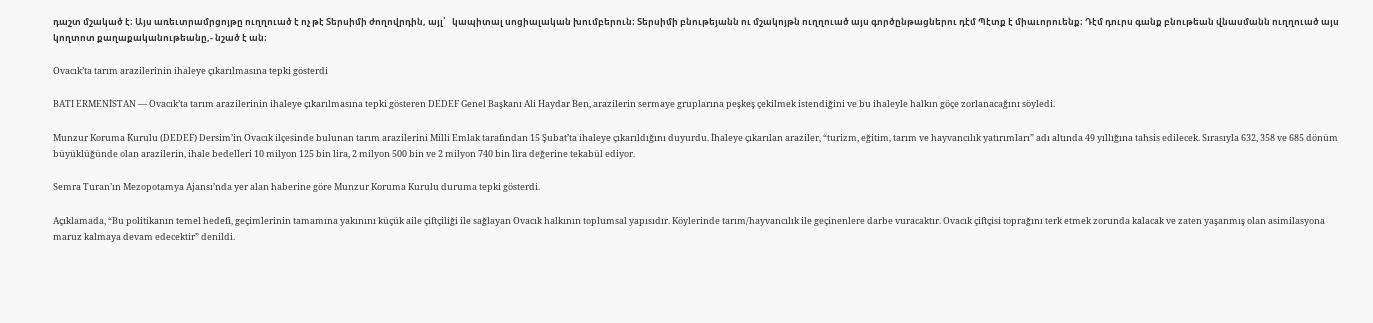դաշտ մշակած է։ Այս առեւտրամրցոյթը ուղղուած է ոչ թէ Տերսիմի ժողովրդին, այլ՝   կապիտալ սոցիալական խումբերուն։ Տերսիմի բնութեյանն ու մշակոյթն ուղղուած այս գործընթացներու դէմ Պէտք է միաւորուենք։ Դէմ դուրս գանք բնութեան վնասմանն ուղղուած այս կողտոտ քաղաքականութեանը,- նշած է ան։

Ovacık’ta tarım arazilerinin ihaleye çıkarılmasına tepki gösterdi

BATI ERMENİSTAN — Ovacık’ta tarım arazilerinin ihaleye çıkarılmasına tepki gösteren DEDEF Genel Başkanı Ali Haydar Ben, arazilerin sermaye gruplarına peşkeş çekilmek istendiğini ve bu ihaleyle halkın göçe zorlanacağını söyledi.

Munzur Koruma Kurulu (DEDEF) Dersim’in Ovacık ilçesinde bulunan tarım arazilerini Milli Emlak tarafından 15 Şubat’ta ihaleye çıkarıldığını duyurdu. İhaleye çıkarılan araziler, “turizm, eğitim, tarım ve hayvancılık yatırımları” adı altında 49 yıllığına tahsis edilecek. Sırasıyla 632, 358 ve 685 dönüm büyüklüğünde olan arazilerin, ihale bedelleri 10 milyon 125 bin lira, 2 milyon 500 bin ve 2 milyon 740 bin lira değerine tekabül ediyor.

Semra Turan’ın Mezopotamya Ajansı’nda yer alan haberine göre Munzur Koruma Kurulu duruma tepki gösterdi.

Açıklamada, “Bu politikanın temel hedefi, geçimlerinin tamamına yakınını küçük aile çiftçiliği ile sağlayan Ovacık halkının toplumsal yapısıdır. Köylerinde tarım/hayvancılık ile geçinenlere darbe vuracaktır. Ovacık çiftçisi toprağını terk etmek zorunda kalacak ve zaten yaşanmış olan asimilasyona maruz kalmaya devam edecektir” denildi.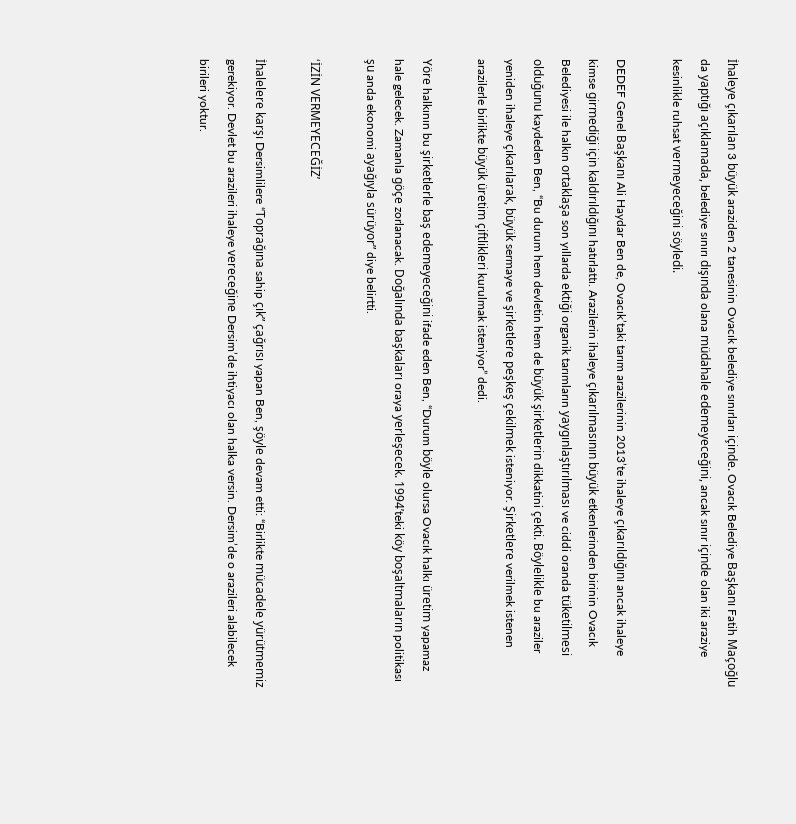İhaleye çıkarılan 3 büyük araziden 2 tanesinin Ovacık belediye sınırları içinde. Ovacık Belediye Başkanı Fatih Maçoğlu da yaptığı açıklamada, belediye sınırı dışında olana müdahale edemeyeceğini, ancak sınır içinde olan iki araziye kesinlikle ruhsat vermeyeceğini söyledi.

DEDEF Genel Başkanı Ali Haydar Ben de, Ovacık’taki tarım arazilerinin 2013’te ihaleye çıkarıldığını ancak ihaleye kimse girmediği için kaldırıldığını hatırlattı. Arazilerin ihaleye çıkarılmasının büyük etkenlerinden birinin Ovacık Belediyesi ile halkın ortaklaşa son yıllarda ektiği organik tarımların yaygınlaştırılması ve ciddi oranda tüketilmesi olduğunu kaydeden Ben, “Bu durum hem devletin hem de büyük şirketlerin dikkatini çekti. Böylelikle bu araziler yeniden ihaleye çıkarılarak, büyük sermaye ve şirketlere peşkeş çekilmek isteniyor. Şirketlere verilmek istenen arazilerle birlikte büyük üretim çiftlikleri kurulmak isteniyor” dedi.

Yöre halkının bu şirketlerle baş edemeyeceğini ifade eden Ben, “Durum böyle olursa Ovacık halkı üretim yapamaz hale gelecek. Zamanla göçe zorlanacak. Doğalında başkaları oraya yerleşecek. 1994’teki köy boşaltmaların politikası şu anda ekonomi ayağıyla sürüyor” diye belirtti.

‘İZİN VERMEYECEĞİZ’

İhalelere karşı Dersimlilere “Toprağına sahip çık” çağrısı yapan Ben, şöyle devam etti: “Birlikte mücadele yürütmemiz gerekiyor. Devlet bu arazileri ihaleye vereceğine Dersim’de ihtiyacı olan halka versin. Dersim’de o arazileri alabilecek birileri yoktur.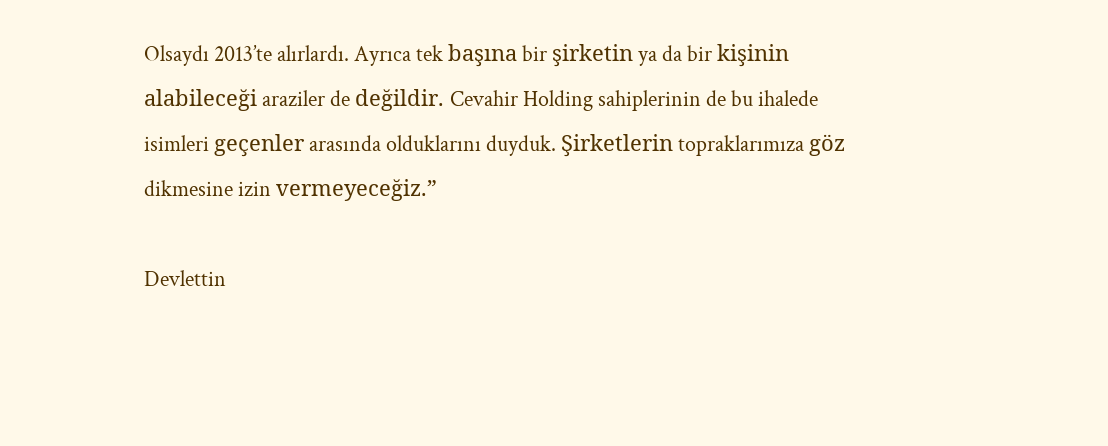Olsaydı 2013’te alırlardı. Ayrıca tek başına bir şirketin ya da bir kişinin alabileceği araziler de değildir. Cevahir Holding sahiplerinin de bu ihalede isimleri geçenler arasında olduklarını duyduk. Şirketlerin topraklarımıza göz dikmesine izin vermeyeceğiz.”

Devlettin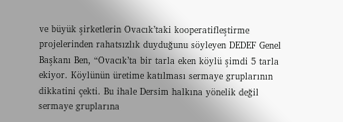ve büyük şirketlerin Ovacık’taki kooperatifleştirme projelerinden rahatsızlık duyduğunu söyleyen DEDEF Genel Başkanı Ben, “Ovacık’ta bir tarla eken köylü şimdi 5 tarla ekiyor. Köylünün üretime katılması sermaye gruplarının dikkatini çekti. Bu ihale Dersim halkına yönelik değil sermaye gruplarına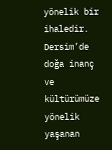yönelik bir ihaledir. Dersim’de doğa inanç ve kültürümüze yönelik yaşanan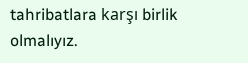tahribatlara karşı birlik olmalıyız.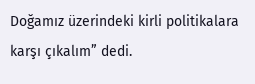Doğamız üzerindeki kirli politikalara karşı çıkalım” dedi.